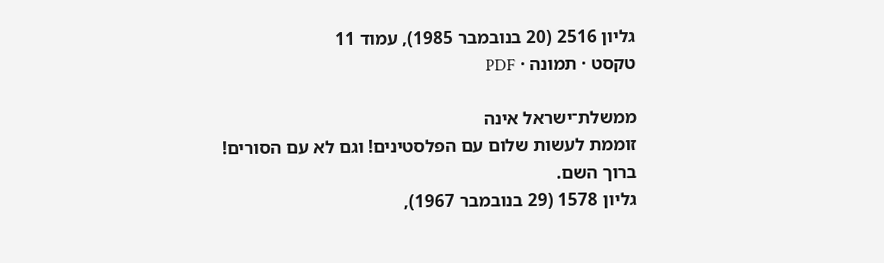גליון 2516 (20 בנובמבר 1985), עמוד 11
טקסט · תמונה · PDF

ממשלת־ישראל אינה
זוממת לעשות שלום עם הפלסטינים! וגם לא עם הסורים!
ברוך השם.
גליון 1578 (29 בנובמבר 1967),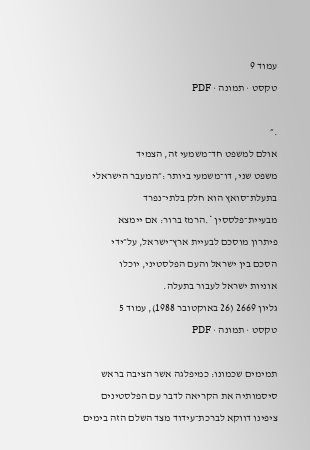עמוד 9
טקסט · תמונה · PDF

.״
אולם למשפט חד־משמעי זה, הצמיד
משפט שני, דו־משמעי ביותר :״המעבר הישראלי
בתעלת־סואץ הוא חלק בלתי־נפרד
מבעיית־פלססין *.הרמז ברור: אם יימצא
פיתרון מוסכם לבעיית ארץ־ישראל, על״ידי
הסכם בין ישראל והעם הפלסטיני, יוכלו
אוניות ישראל לעבור בתעלה.
גליון 2669 (26 באוקטובר 1988), עמוד 5
טקסט · תמונה · PDF

תמימים שכמונו: כמיפלגה אשר הציבה בראש
סיסמותיה את הקריאה לדבר עם הפלסטינים
ציפינו דווקא לברכת־עידוד מצד השלם הזה בימים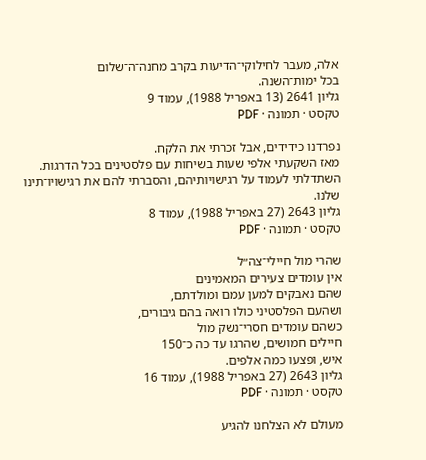אלה, מעבר לחילוקי־הדיעות בקרב מחנה־ה־שלום
בכל ימות־השנה.
גליון 2641 (13 באפריל 1988), עמוד 9
טקסט · תמונה · PDF

נפרדנו כידידים, אבל זכרתי את הלקח.
מאז השקעתי אלפי שעות בשיחות עם פלסטינים בכל הדרגות.
השתדלתי לעמוד על רגישויותיהם, והסברתי להם את רגישויו־תינו
שלנו.
גליון 2643 (27 באפריל 1988), עמוד 8
טקסט · תמונה · PDF

שהרי מול חיילי־צה״ל
אין עומדים צעירים המאמינים
שהם נאבקים למען עמם ומולדתם,
ושהעם הפלסטיני כולו רואה בהם גיבורים,
כשהם עומדים חסרי־נשק מול
חיילים חמושים, שהרגו עד כה כ־150
איש, ופצעו כמה אלפים.
גליון 2643 (27 באפריל 1988), עמוד 16
טקסט · תמונה · PDF

מעולם לא הצלחנו להגיע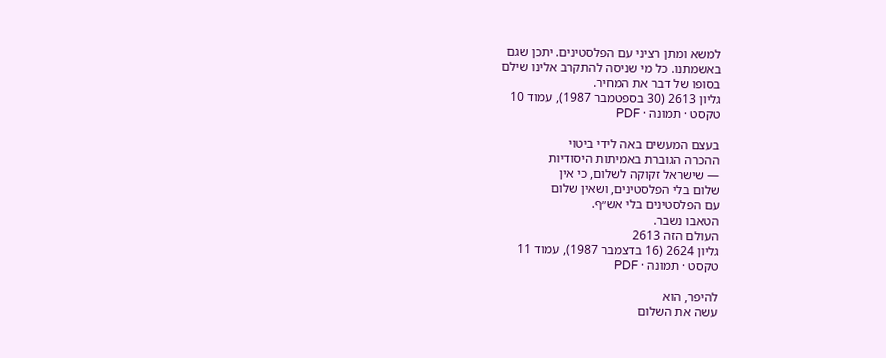למשא ומתן רציני עם הפלסטינים. יתכן שגם
באשמתנו. כל מי שניסה להתקרב אלינו שילם
בסופו של דבר את המחיר.
גליון 2613 (30 בספטמבר 1987), עמוד 10
טקסט · תמונה · PDF

בעצם המעשים באה לידי ביטוי
ההכרה הגוברת באמיתות היסודיות
— שישראל זקוקה לשלום, כי אין
שלום בלי הפלסטינים, ושאין שלום
עם הפלסטינים בלי אש״ף.
הטאבו נשבר.
העולם הזה 2613
גליון 2624 (16 בדצמבר 1987), עמוד 11
טקסט · תמונה · PDF

להיפר, הוא
עשה את השלום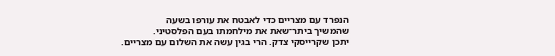הנפרד עם מצריים כדי לאבטח את עורפו בשעה
שהמשיך ביתר־שאת את מילחמתו בעם הפלסטיני.
יתכן שקרייסקי צדק. הרי בגין עשה את השלום עם מצריים.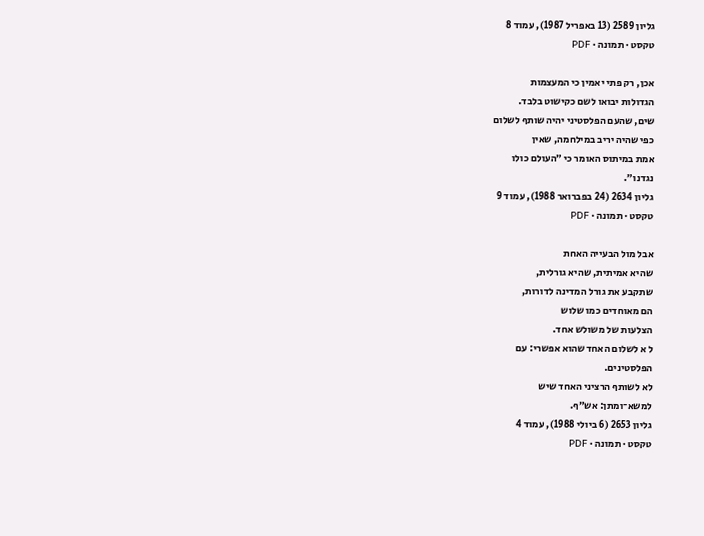גליון 2589 (13 באפריל 1987), עמוד 8
טקסט · תמונה · PDF

אכן, רק פתי יאמין כי המעצמות
הגדולות יבואו לשם כקישוט בלבד.
שים, שהעם הפלסטיני יהיה שותף לשלום
כפי שהיה יריב במילחמה, שאין
אמת במיתוס האומר כי ״העולם כולו
נגדנו״.
גליון 2634 (24 בפברואר 1988), עמוד 9
טקסט · תמונה · PDF

אבל מול הבעייה האחת
שהיא אמיתית, שהיא גורלית,
שתקבע את גורל המדינה לדורות,
הם מאוחדים כמו שלוש
הצלעות של משולש אחד.
ל א לשלום האחד שהוא אפשרי: עם
הפלסטינים.
לא לשותף הרציני האחד שיש
למשא־ומתן: אש״ף.
גליון 2653 (6 ביולי 1988), עמוד 4
טקסט · תמונה · PDF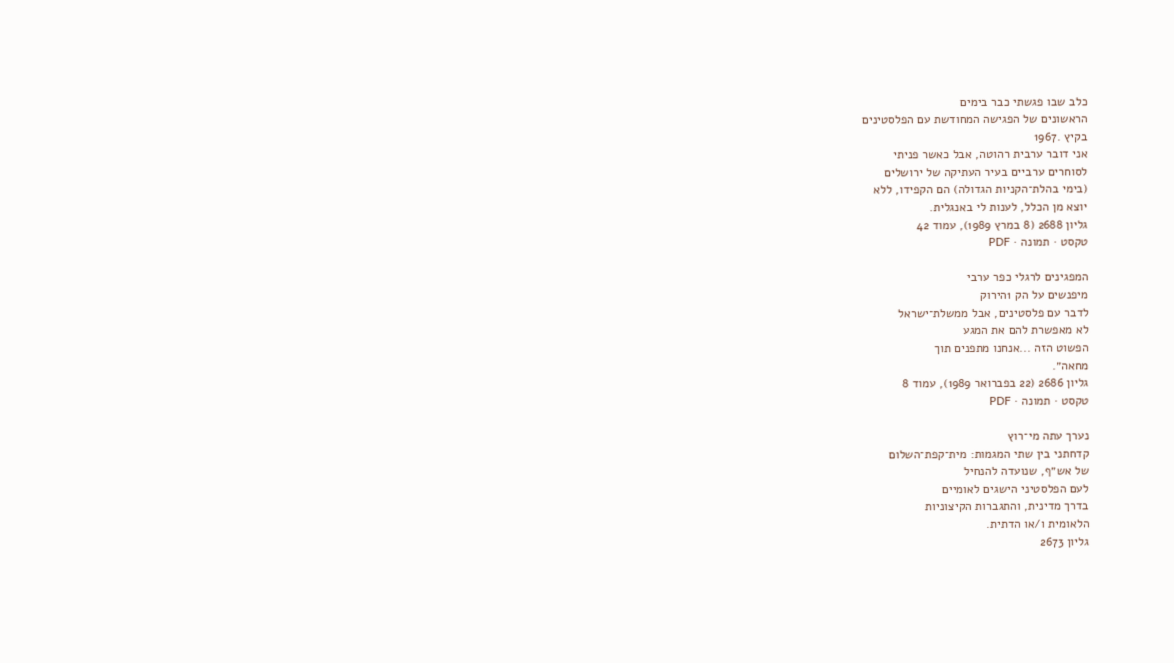כלב שבו פגשתי כבר בימים
הראשונים של הפגישה המחודשת עם הפלסטינים
בקיץ .1967
אני דובר ערבית רהוטה, אבל כאשר פניתי
לסוחרים ערביים בעיר העתיקה של ירושלים
(בימי בהלת־הקניות הגדולה) הם הקפידו, ללא
יוצא מן הכלל, לענות לי באנגלית.
גליון 2688 (8 במרץ 1989), עמוד 42
טקסט · תמונה · PDF

המפגינים לרגלי כפר ערבי
מיפנשים על הק 1הירוק
לדבר עם פלסטינים, אבל ממשלת־ישראל
לא מאפשרת להם את המגע
הפשוט הזה ...אנחנו מתפנים תוך
מחאה״.
גליון 2686 (22 בפברואר 1989), עמוד 8
טקסט · תמונה · PDF

נערך עתה מי־רוץ
קדחתני בין שתי המגמות: מית־קפת־השלום
של אש״ף, שנועדה להנחיל
לעם הפלסטיני הישגים לאומיים
בדרך מדינית, והתגברות הקיצוניות
הלאומית ו/או הדתית.
גליון 2673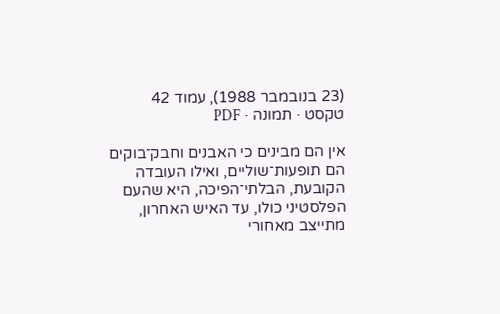(23 בנובמבר 1988), עמוד 42
טקסט · תמונה · PDF

אין הם מבינים כי האבנים וחבק־בוקים
הם תופעות־שוליים, ואילו העובדה
הקובעת, הבלתי־הפיכה, היא שהעם
הפלסטיני כולו, עד האיש האחרון,
מתייצב מאחורי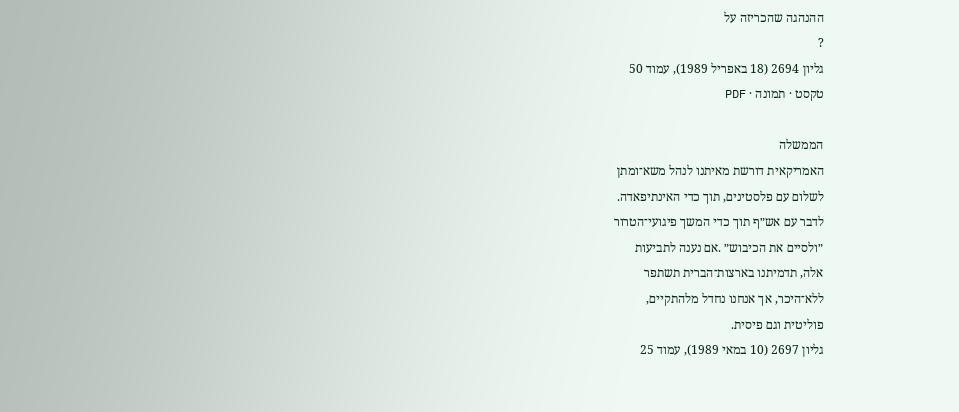ההנהגה שהכריזה על
?
גליון 2694 (18 באפריל 1989), עמוד 50
טקסט · תמונה · PDF

הממשלה
האמריקאית דורשת מאיתנו לנהל משא־ומתן
לשלום עם פלסטינים, תוך כדי האינתיפאדה.
לדבר עם אש״ף תוך כדי המשך פיגועי־הטרור
״ולסיים את הכיבוש״ .אם נענה לתביעות
אלה, תדמיתנו בארצות־הברית תשתפר
ללא־היכר, אך אנחנו נחדל מלהתקיים,
פוליטית וגם פיסית.
גליון 2697 (10 במאי 1989), עמוד 25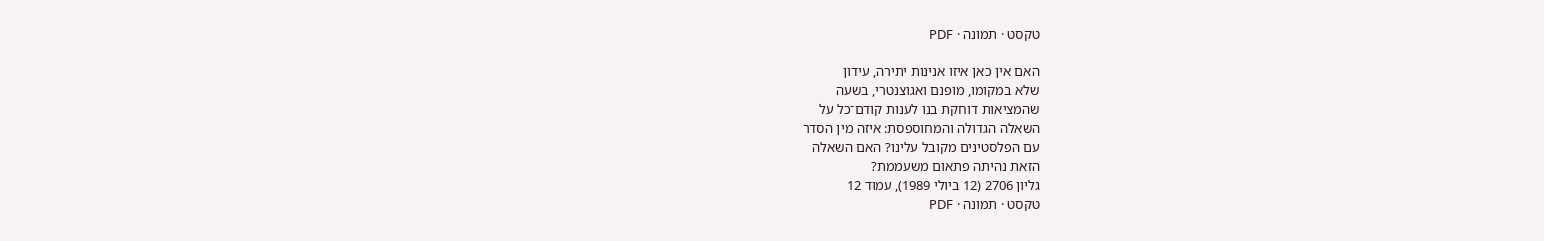טקסט · תמונה · PDF

האם אין כאן איזו אנינות יתירה, עידון
שלא במקומו, מופנם ואגוצנטרי, בשעה
שהמציאות דוחקת בנו לענות קודם־כל על
השאלה הגדולה והמחוספסת: איזה מין הסדר
עם הפלסטינים מקובל עלינו? האם השאלה
הזאת נהיתה פתאום משעממת?
גליון 2706 (12 ביולי 1989), עמוד 12
טקסט · תמונה · PDF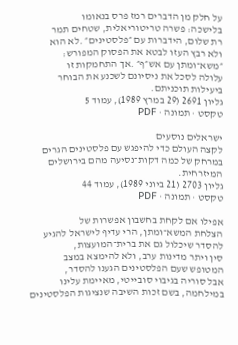על חלק מן הדברים רמז פרס בנאומו
בלישכה: פשרה טריטוריאלית, שטחים תמר
רת שלום, הידברות עם ״פלסטינים״ .לא הוא
ולא רבץ העזו לבטא את הפסוק המפורש:
״משא־ומתן עם אש״ף״ .אך התחמקות זו
עלולה לסכל את ניסיונם לשכנע את הבוחר
ביעילות תוכניתם.
גליון 2691 (29 במרץ 1989), עמוד 5
טקסט · תמונה · PDF

ישראלים נוסעים
לקצה העולם כדי להיפגש עם פלסטינים הגרים
במרחק של כמה דקות־נסיעה מהם בירושלים
המיזרחית.
גליון 2703 (21 ביוני 1989), עמוד 44
טקסט · תמונה · PDF

אפילו אם לקחת בחשבון אפשרות של
הצלחת המשא־ומתן, הרי עדיף לישראל להגיע
להסדר שיכלול גם את ברית־המועצות,
סין ויתר מדינות ערב, ולא להימצא במצב
המטופש שעם הפלסטינים הגענו להסדר,
אבל סוריה בגיבוי סובייטי, מאיימת עלינו
במילחמה, בשם זכות השיבה שנציגות הפלסטינים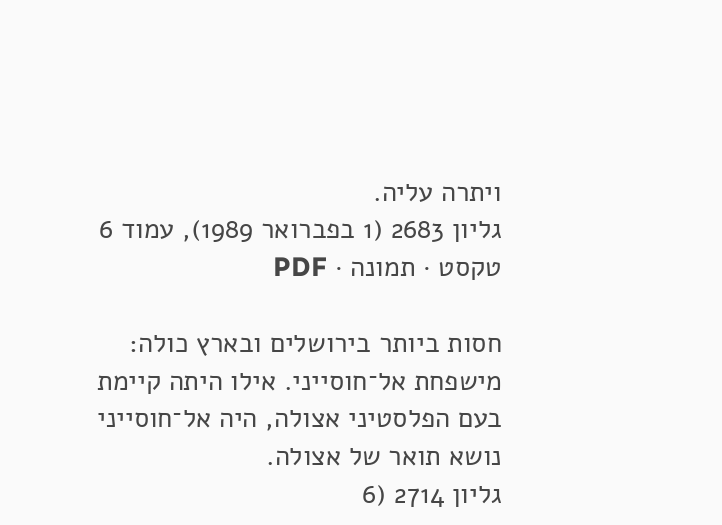ויתרה עליה.
גליון 2683 (1 בפברואר 1989), עמוד 6
טקסט · תמונה · PDF

חסות ביותר בירושלים ובארץ כולה:
מישפחת אל־חוסייני. אילו היתה קיימת
בעם הפלסטיני אצולה, היה אל־חוסייני
נושא תואר של אצולה.
גליון 2714 (6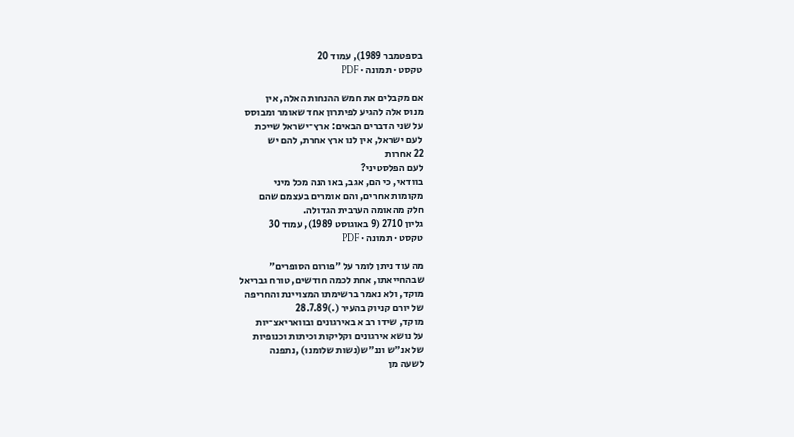בספטמבר 1989), עמוד 20
טקסט · תמונה · PDF

אם מקבלים את חמש ההנחות האלה, אין
מנוס אלה להגיע לפיתרון אחד שאומר ומבוסס
על שני הדברים הבאים: ארץ־ישראל שייכת
לעם ישראל, אין לנו ארץ אחרת, להם יש
22 אחרות
לעם הפלסטיני?
בוודאי, כי הם, אגב, באו הנה מכל מיני
מקומות אחרים, והם אומרים בעצמם שהם
חלק מהאומה הערבית הגדולה.
גליון 2710 (9 באוגוסט 1989), עמוד 30
טקסט · תמונה · PDF

מה עוד ניתן לומר על ״פורום הסופרים״
שבהחייאתו, אחת לכמה חודשים, טורח גבריאל
מוקד, ולא נאמר ברשימתו המצויינת והחריפה
של יורם קניוק בהעיר (.)28.7.89
מוקד, שידו רב א באירגונים ובוואריאצ־יות
על נושא אירגונים וקליקות וכיתות וכנופיות
של אנ״ש וננ״ש(נשות שלומנו) ,נתפנה
לשעה מן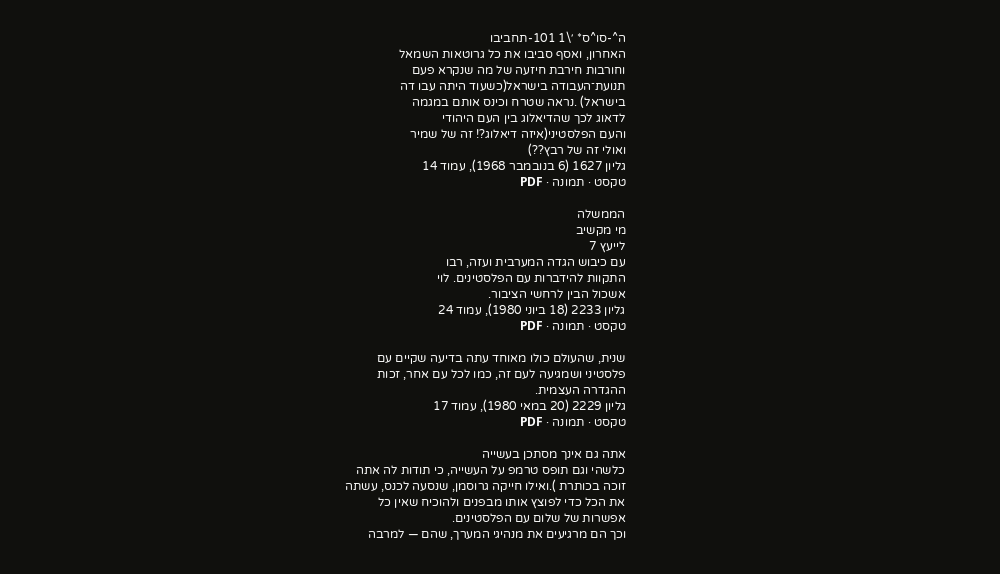ה^-סו^ס* ׳\1 101-תחביבו
האחרון, ואסף סביבו את כל גרוטאות השמאל
וחורבות חירבת חיזעה של מה שנקרא פעם
תנועת־העבודה בישראל(כשעוד היתה עבו דה
בישראל) .נראה שטרח וכינס אותם במגמה
לדאוג לכך שהדיאלוג בין העם היהודי
והעם הפלסטיני(איזה דיאלוג?! זה של שמיר
ואולי זה של רבץ??)
גליון 1627 (6 בנובמבר 1968), עמוד 14
טקסט · תמונה · PDF

הממשלה
מי מקשיב
לייעץ 7
עם כיבוש הגדה המערבית ועזה, רבו
התקוות להידברות עם הפלסטינים. לוי
אשכול הבין לרחשי הציבור.
גליון 2233 (18 ביוני 1980), עמוד 24
טקסט · תמונה · PDF

שנית, שהעולם כולו מאוחד עתה בדיעה שקיים עם
פלסטיני ושמגיעה לעם זה, כמו לכל עם אחר, זכות
ההגדרה העצמית.
גליון 2229 (20 במאי 1980), עמוד 17
טקסט · תמונה · PDF

אתה גם אינך מסתכן בעשייה
כלשהי וגם תופס טרמפ על העשייה, כי תודות לה אתה
זוכה בכותרת ).ואילו חייקה גרוסמן, שנסעה לכנס, עשתה
את הכל כדי לפוצץ אותו מבפנים ולהוכיח שאין כל
אפשרות של שלום עם הפלסטינים.
וכך הם מרגיעים את מנהיגי המערך, שהם — למרבה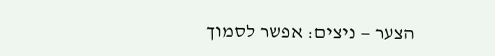הצער — ניצים: אפשר לסמוך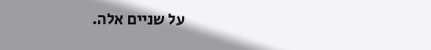על שניים אלה.